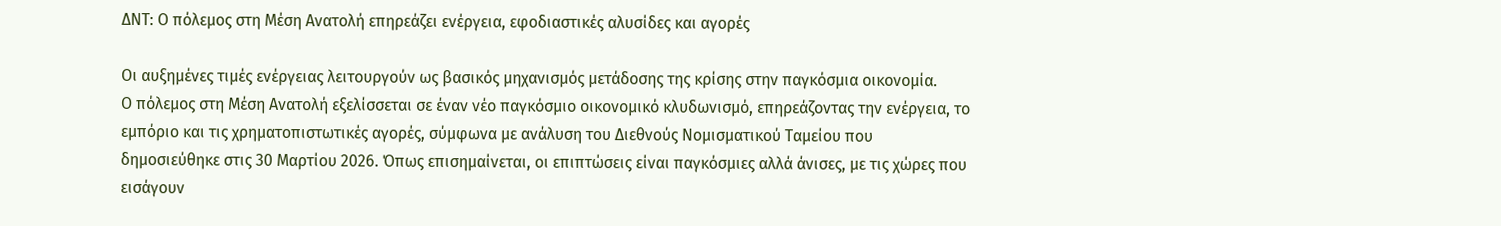ΔΝΤ: Ο πόλεμος στη Μέση Ανατολή επηρεάζει ενέργεια, εφοδιαστικές αλυσίδες και αγορές

Οι αυξημένες τιμές ενέργειας λειτουργούν ως βασικός μηχανισμός μετάδοσης της κρίσης στην παγκόσμια οικονομία.
Ο πόλεμος στη Μέση Ανατολή εξελίσσεται σε έναν νέο παγκόσμιο οικονομικό κλυδωνισμό, επηρεάζοντας την ενέργεια, το εμπόριο και τις χρηματοπιστωτικές αγορές, σύμφωνα με ανάλυση του Διεθνούς Νομισματικού Ταμείου που δημοσιεύθηκε στις 30 Μαρτίου 2026. Όπως επισημαίνεται, οι επιπτώσεις είναι παγκόσμιες αλλά άνισες, με τις χώρες που εισάγουν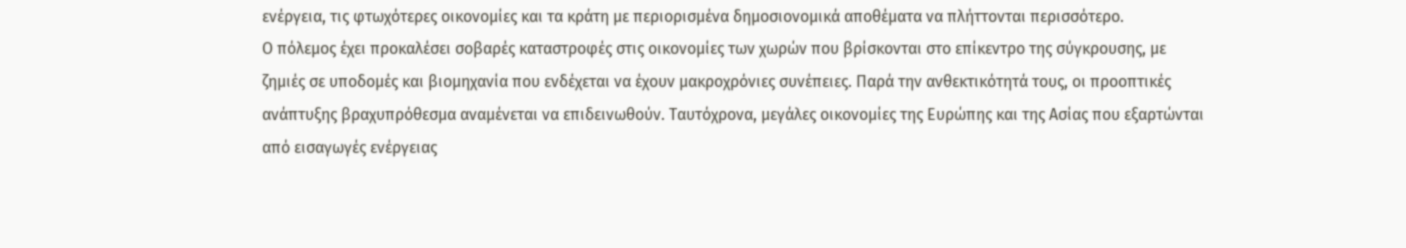ενέργεια, τις φτωχότερες οικονομίες και τα κράτη με περιορισμένα δημοσιονομικά αποθέματα να πλήττονται περισσότερο.
Ο πόλεμος έχει προκαλέσει σοβαρές καταστροφές στις οικονομίες των χωρών που βρίσκονται στο επίκεντρο της σύγκρουσης, με ζημιές σε υποδομές και βιομηχανία που ενδέχεται να έχουν μακροχρόνιες συνέπειες. Παρά την ανθεκτικότητά τους, οι προοπτικές ανάπτυξης βραχυπρόθεσμα αναμένεται να επιδεινωθούν. Ταυτόχρονα, μεγάλες οικονομίες της Ευρώπης και της Ασίας που εξαρτώνται από εισαγωγές ενέργειας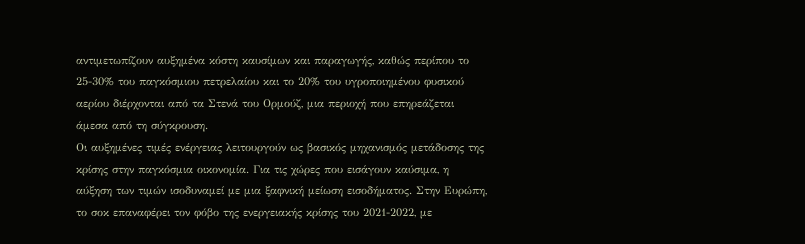αντιμετωπίζουν αυξημένα κόστη καυσίμων και παραγωγής, καθώς περίπου το 25-30% του παγκόσμιου πετρελαίου και το 20% του υγροποιημένου φυσικού αερίου διέρχονται από τα Στενά του Ορμούζ, μια περιοχή που επηρεάζεται άμεσα από τη σύγκρουση.
Οι αυξημένες τιμές ενέργειας λειτουργούν ως βασικός μηχανισμός μετάδοσης της κρίσης στην παγκόσμια οικονομία. Για τις χώρες που εισάγουν καύσιμα, η αύξηση των τιμών ισοδυναμεί με μια ξαφνική μείωση εισοδήματος. Στην Ευρώπη, το σοκ επαναφέρει τον φόβο της ενεργειακής κρίσης του 2021-2022, με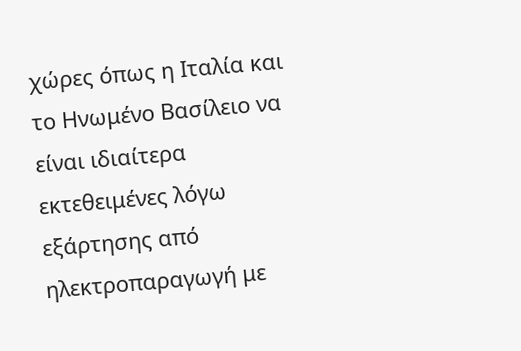χώρες όπως η Ιταλία και το Ηνωμένο Βασίλειο να είναι ιδιαίτερα εκτεθειμένες λόγω εξάρτησης από ηλεκτροπαραγωγή με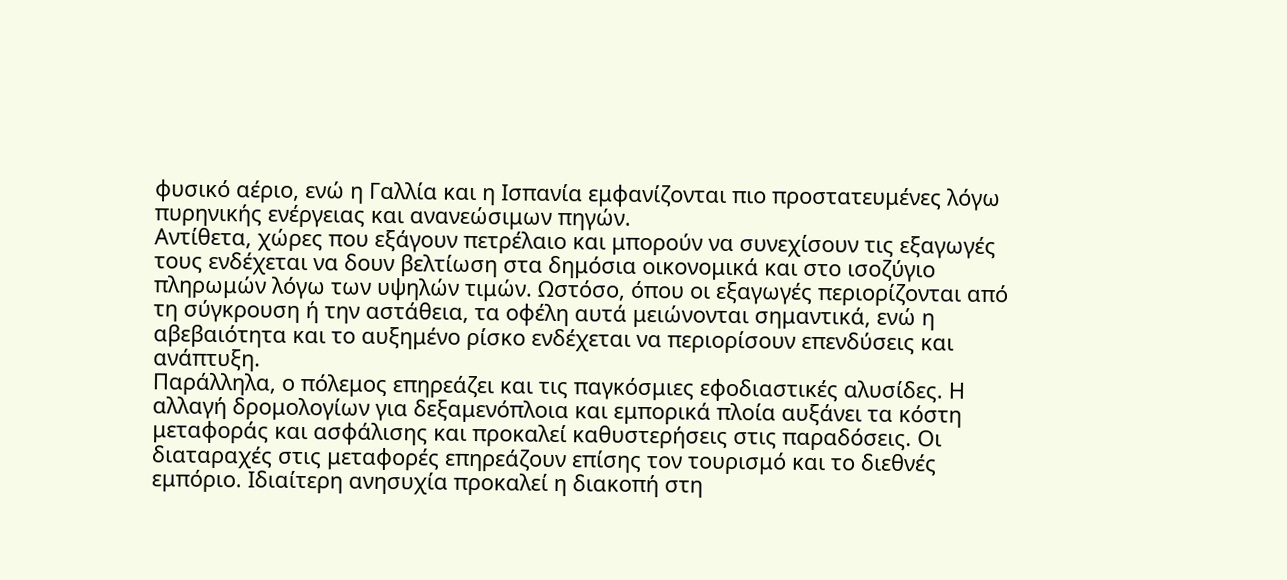φυσικό αέριο, ενώ η Γαλλία και η Ισπανία εμφανίζονται πιο προστατευμένες λόγω πυρηνικής ενέργειας και ανανεώσιμων πηγών.
Αντίθετα, χώρες που εξάγουν πετρέλαιο και μπορούν να συνεχίσουν τις εξαγωγές τους ενδέχεται να δουν βελτίωση στα δημόσια οικονομικά και στο ισοζύγιο πληρωμών λόγω των υψηλών τιμών. Ωστόσο, όπου οι εξαγωγές περιορίζονται από τη σύγκρουση ή την αστάθεια, τα οφέλη αυτά μειώνονται σημαντικά, ενώ η αβεβαιότητα και το αυξημένο ρίσκο ενδέχεται να περιορίσουν επενδύσεις και ανάπτυξη.
Παράλληλα, ο πόλεμος επηρεάζει και τις παγκόσμιες εφοδιαστικές αλυσίδες. Η αλλαγή δρομολογίων για δεξαμενόπλοια και εμπορικά πλοία αυξάνει τα κόστη μεταφοράς και ασφάλισης και προκαλεί καθυστερήσεις στις παραδόσεις. Οι διαταραχές στις μεταφορές επηρεάζουν επίσης τον τουρισμό και το διεθνές εμπόριο. Ιδιαίτερη ανησυχία προκαλεί η διακοπή στη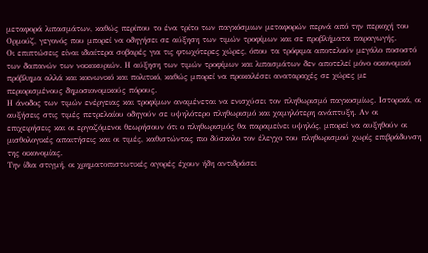μεταφορά λιπασμάτων, καθώς περίπου το ένα τρίτο των παγκόσμιων μεταφορών περνά από την περιοχή του Ορμούζ, γεγονός που μπορεί να οδηγήσει σε αύξηση των τιμών τροφίμων και σε προβλήματα παραγωγής.
Οι επιπτώσεις είναι ιδιαίτερα σοβαρές για τις φτωχότερες χώρες, όπου τα τρόφιμα αποτελούν μεγάλο ποσοστό των δαπανών των νοικοκυριών. Η αύξηση των τιμών τροφίμων και λιπασμάτων δεν αποτελεί μόνο οικονομικό πρόβλημα αλλά και κοινωνικό και πολιτικό, καθώς μπορεί να προκαλέσει αναταραχές σε χώρες με περιορισμένους δημοσιονομικούς πόρους.
Η άνοδος των τιμών ενέργειας και τροφίμων αναμένεται να ενισχύσει τον πληθωρισμό παγκοσμίως. Ιστορικά, οι αυξήσεις στις τιμές πετρελαίου οδηγούν σε υψηλότερο πληθωρισμό και χαμηλότερη ανάπτυξη. Αν οι επιχειρήσεις και οι εργαζόμενοι θεωρήσουν ότι ο πληθωρισμός θα παραμείνει υψηλός, μπορεί να αυξηθούν οι μισθολογικές απαιτήσεις και οι τιμές, καθιστώντας πιο δύσκολο τον έλεγχο του πληθωρισμού χωρίς επιβράδυνση της οικονομίας.
Την ίδια στιγμή, οι χρηματοπιστωτικές αγορές έχουν ήδη αντιδράσει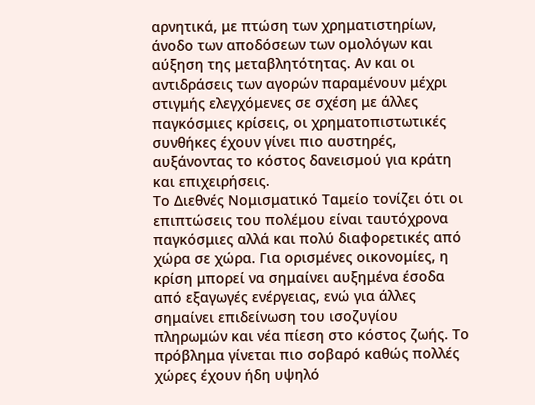αρνητικά, με πτώση των χρηματιστηρίων, άνοδο των αποδόσεων των ομολόγων και αύξηση της μεταβλητότητας. Αν και οι αντιδράσεις των αγορών παραμένουν μέχρι στιγμής ελεγχόμενες σε σχέση με άλλες παγκόσμιες κρίσεις, οι χρηματοπιστωτικές συνθήκες έχουν γίνει πιο αυστηρές, αυξάνοντας το κόστος δανεισμού για κράτη και επιχειρήσεις.
Το Διεθνές Νομισματικό Ταμείο τονίζει ότι οι επιπτώσεις του πολέμου είναι ταυτόχρονα παγκόσμιες αλλά και πολύ διαφορετικές από χώρα σε χώρα. Για ορισμένες οικονομίες, η κρίση μπορεί να σημαίνει αυξημένα έσοδα από εξαγωγές ενέργειας, ενώ για άλλες σημαίνει επιδείνωση του ισοζυγίου πληρωμών και νέα πίεση στο κόστος ζωής. Το πρόβλημα γίνεται πιο σοβαρό καθώς πολλές χώρες έχουν ήδη υψηλό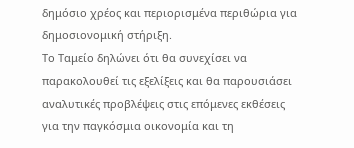δημόσιο χρέος και περιορισμένα περιθώρια για δημοσιονομική στήριξη.
Το Ταμείο δηλώνει ότι θα συνεχίσει να παρακολουθεί τις εξελίξεις και θα παρουσιάσει αναλυτικές προβλέψεις στις επόμενες εκθέσεις για την παγκόσμια οικονομία και τη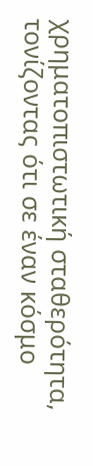χρηματοπιστωτική σταθερότητα, τονίζοντας ότι σε έναν κόσμο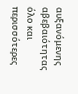αυξανόμενης αβεβαιότητας όλο και περισσότερες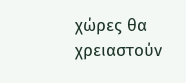χώρες θα χρειαστούν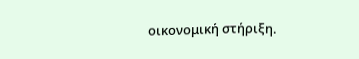οικονομική στήριξη.